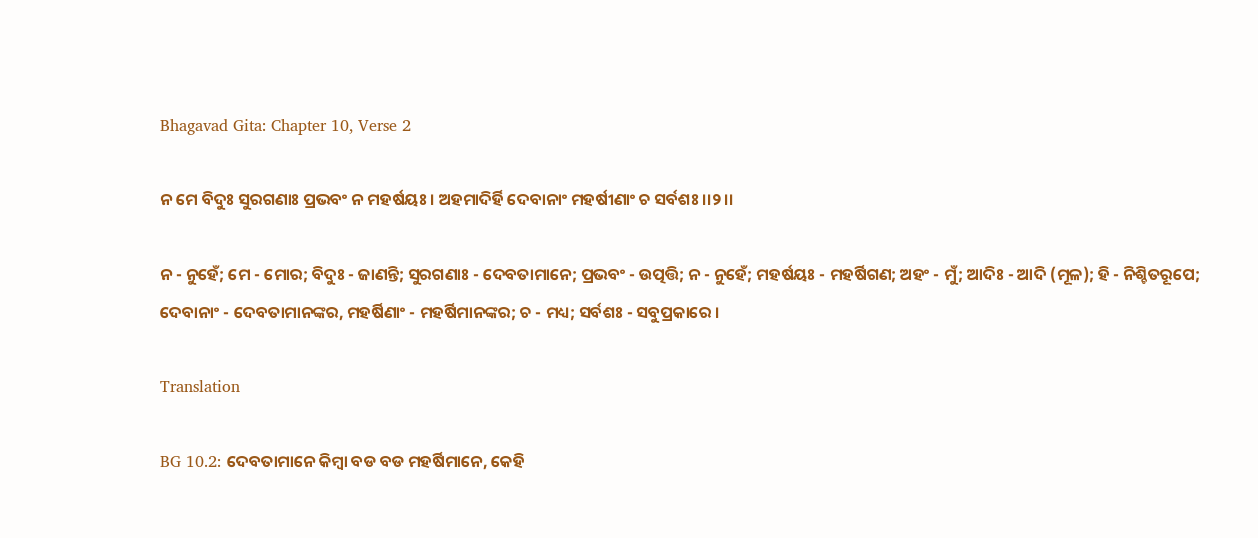Bhagavad Gita: Chapter 10, Verse 2

ନ ମେ ବିଦୁଃ ସୁରଗଣାଃ ପ୍ରଭବଂ ନ ମହର୍ଷୟଃ । ଅହମାଦିର୍ହି ଦେବାନାଂ ମହର୍ଷୀଣାଂ ଚ ସର୍ବଶଃ ।।୨।।

ନ - ନୁହେଁ; ମେ - ମୋର; ବିଦୁଃ - ଜାଣନ୍ତି; ସୁରଗଣାଃ - ଦେବତାମାନେ; ପ୍ରଭବଂ - ଉତ୍ପତ୍ତି; ନ - ନୁହେଁ; ମହର୍ଷୟଃ - ମହର୍ଷିଗଣ; ଅହଂ - ମୁଁ; ଆଦିଃ - ଆଦି (ମୂଳ); ହି - ନିଶ୍ଚିତରୂପେ; ଦେବାନାଂ - ଦେବତାମାନଙ୍କର, ମହର୍ଷିଣାଂ - ମହର୍ଷିମାନଙ୍କର; ଚ - ମଧ୍ୟ; ସର୍ବଶଃ - ସବୁପ୍ରକାରେ ।

Translation

BG 10.2: ଦେବତାମାନେ କିମ୍ବା ବଡ ବଡ ମହର୍ଷିମାନେ, କେହି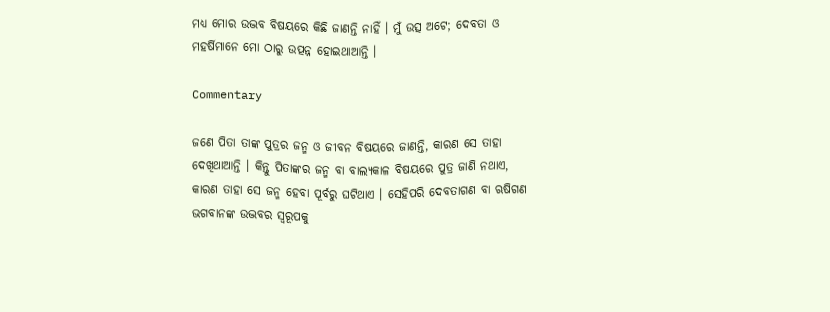ମଧ୍ୟ ମୋର ଉଦ୍ଭବ ବିଷୟରେ କିଛି ଜାଣନ୍ତି ନାହିଁ । ମୁଁ ଉତ୍ସ ଅଟେ; ଦେବତା ଓ ମହର୍ଷିମାନେ ମୋ ଠାରୁ ଉତ୍ପନ୍ନ ହୋଇଥାଆନ୍ତି ।

Commentary

ଜଣେ ପିତା ତାଙ୍କ ପୁତ୍ରର ଜନ୍ମ ଓ ଜୀବନ ବିଷୟରେ ଜାଣନ୍ତି, କାରଣ ସେ ତାହା ଦେଖିଥାଆନ୍ତି । କିନ୍ତୁ ପିତାଙ୍କର ଜନ୍ମ ବା ବାଲ୍ୟକାଳ ବିଷୟରେ ପୁତ୍ର ଜାଣି ନଥାଏ, କାରଣ ତାହା ସେ ଜନ୍ମ ହେବା ପୂର୍ବରୁ ଘଟିଥାଏ । ସେହିପରି ଦେବତାଗଣ ବା ଋଷିଗଣ ଭଗବାନଙ୍କ ଉଦ୍ଭବର ସ୍ୱରୂପକୁ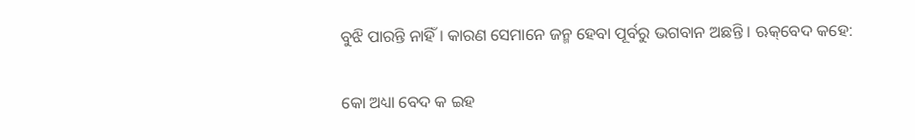ବୁଝି ପାରନ୍ତି ନାହିଁ । କାରଣ ସେମାନେ ଜନ୍ମ ହେବା ପୂର୍ବରୁ ଭଗବାନ ଅଛନ୍ତି । ଋକ୍‌ବେଦ କହେ:

କୋ ଅଧ୍ୟା ବେଦ କ ଇହ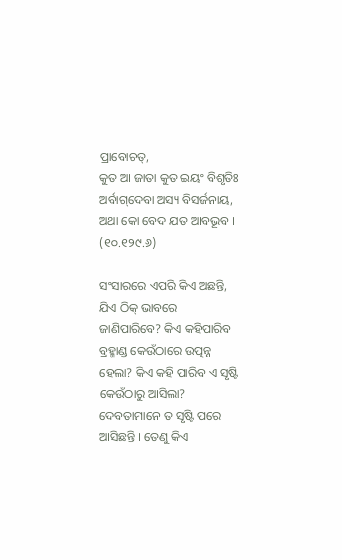ପ୍ରାବୋଚତ୍‌,
କୁତ ଆ ଜାତା କୁତ ଇୟଂ ବିଶୃତିଃ
ଅର୍ବାଗ୍‌ଦେବା ଅସ୍ୟ ବିସର୍ଜନାୟ,
ଅଥା କୋ ବେଦ ଯତ ଆବଭୂବ । (୧୦.୧୨୯.୬)

ସଂସାରରେ ଏପରି କିଏ ଅଛନ୍ତି, ଯିଏ ଠିକ୍ ଭାବରେ ଜାଣିପାରିବେ? କିଏ କହିପାରିବ ବ୍ରହ୍ମାଣ୍ଡ କେଉଁଠାରେ ଉତ୍ପନ୍ନ ହେଲା? କିଏ କହି ପାରିବ ଏ ସୃଷ୍ଟି କେଉଁଠାରୁ ଆସିଲା? ଦେବତାମାନେ ତ ସୃଷ୍ଟି ପରେ ଆସିଛନ୍ତି । ତେଣୁ କିଏ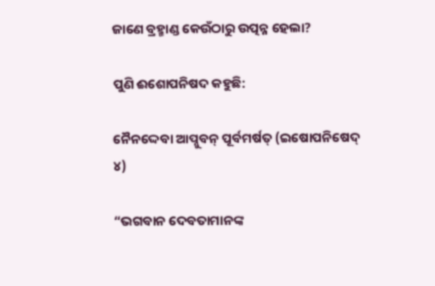ଜାଣେ ବ୍ରହ୍ମାଣ୍ଡ କେଉଁଠାରୁ ଉତ୍ପନ୍ନ ହେଲା?

ପୁଣି ଈଶୋପନିଷଦ କହୁଛି:

ନୈନଦ୍ଦେବା ଆପ୍ନୁବନ୍ ପୂର୍ବମର୍ଷତ୍ (ଇଷୋପନିଷେଦ୍ ୪)

“ଭଗବାନ ଦେବତାମାନଙ୍କ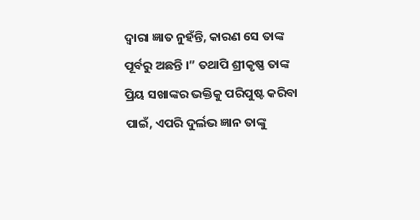ଦ୍ୱାରା ଜ୍ଞାତ ନୁହଁନ୍ତି, କାରଣ ସେ ତାଙ୍କ ପୂର୍ବରୁ ଅଛନ୍ତି ।” ତଥାପି ଶ୍ରୀକୃଷ୍ଣ ତାଙ୍କ ପ୍ରିୟ ସଖାଙ୍କର ଭକ୍ତିକୁ ପରିପୁଷ୍ଟ କରିବା ପାଇଁ, ଏପରି ଦୁର୍ଲଭ ଜ୍ଞାନ ତାଙ୍କୁ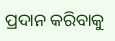ପ୍ରଦାନ କରିବାକୁ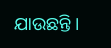ଯାଉଛନ୍ତି ।